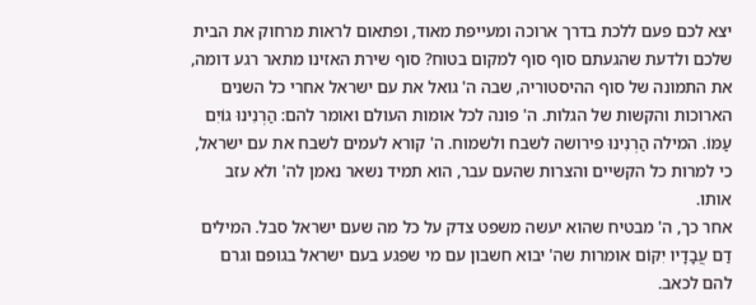יצא לכם פעם ללכת בדרך ארוכה ומעייפת מאוד, ופתאום לראות מרחוק את הבית שלכם ולדעת שהגעתם סוף סוף למקום בטוח? סוף שירת האזינו מתאר רגע דומה, את התמונה של סוף ההיסטוריה, שבה ה' גואל את עם ישראל אחרי כל השנים הארוכות והקשות של הגלות. ה' פונה לכל אומות העולם ואומר להם: הַרְנִינוּ גוֹיִם עַמּוֹ. המילה הַרְנִינוּ פירושה לשבח ולשמוח. ה' קורא לעמים לשבח את עם ישראל, כי למרות כל הקשיים והצרות שהעם עבר, הוא תמיד נשאר נאמן לה' ולא עזב אותו.
אחר כך, ה' מבטיח שהוא יעשה משפט צדק על כל מה שעם ישראל סבל. המילים דַם עֲבָדָיו יִקּוֹם אומרות שה' יבוא חשבון עם מי שפגע בעם ישראל בגופם וגרם להם לכאב.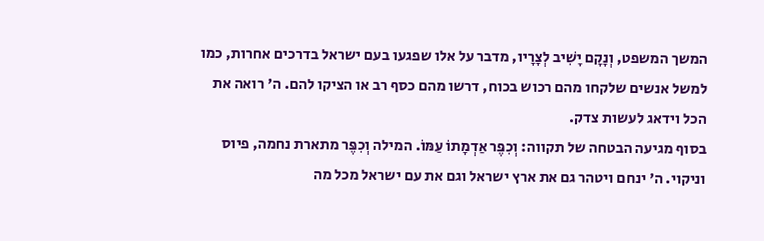המשך המשפט, וְנָקָם יָשִׁיב לְצָרָיו, מדבר על אלו שפגעו בעם ישראל בדרכים אחרות, כמו למשל אנשים שלקחו מהם רכוש בכוח, דרשו מהם כסף רב או הציקו להם. ה' רואה את הכל וידאג לעשות צדק.
בסוף מגיעה הבטחה של תקווה: וְכִפֶּר אַדְמָתוֹ עַמּוֹ. המילה וְכִפֶּר מתארת נחמה, פיוס וניקוי. ה' ינחם ויטהר גם את ארץ ישראל וגם את עם ישראל מכל מה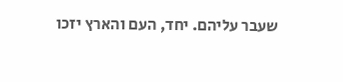שעבר עליהם. יחד, העם והארץ יזכו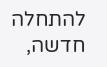להתחלה חדשה,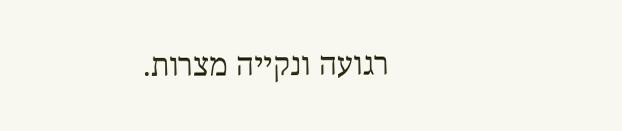רגועה ונקייה מצרות.